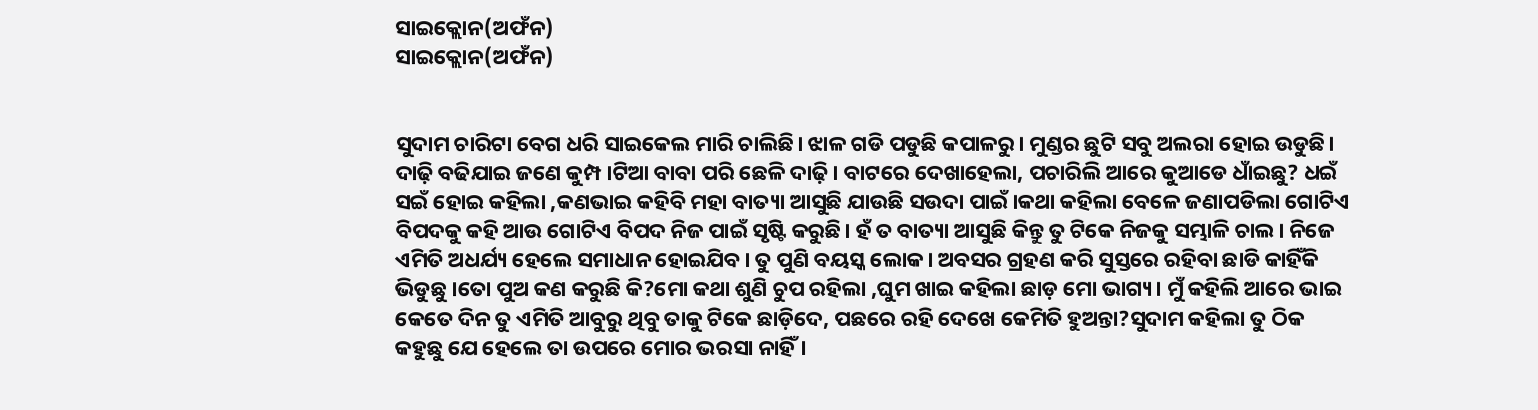ସାଇକ୍ଲୋନ(ଅଫଁନ)
ସାଇକ୍ଲୋନ(ଅଫଁନ)


ସୁଦାମ ଚାରିଟା ବେଗ ଧରି ସାଇକେଲ ମାରି ଚାଲିଛି। ଝାଳ ଗଡି ପଡୁଛି କପାଳରୁ। ମୁଣ୍ଡର ଛୁଟି ସବୁ ଅଲରା ହୋଇ ଉଡୁଛି। ଦାଢ଼ି ବଢିଯାଇ ଜଣେ କୁମ୍ପ।ଟିଆ ବାବା ପରି ଛେଳି ଦାଢ଼ି। ବାଟରେ ଦେଖାହେଲା, ପଚାରିଲି ଆରେ କୁଆଡେ ଧାଁଇଛୁ? ଧଇଁ ସଇଁ ହୋଇ କହିଲା ,କଣଭାଇ କହିବି ମହା ବାତ୍ୟା ଆସୁଛି ଯାଉଛି ସଉଦା ପାଇଁ।କଥା କହିଲା ବେଳେ ଜଣାପଡିଲା ଗୋଟିଏ ବିପଦକୁ କହି ଆଉ ଗୋଟିଏ ବିପଦ ନିଜ ପାଇଁ ସୃଷ୍ଟି କରୁଛି। ହଁ ତ ବାତ୍ୟା ଆସୁଛି କିନ୍ତୁ ତୁ ଟିକେ ନିଜକୁ ସମ୍ଭାଳି ଚାଲ। ନିଜେ ଏମିତି ଅଧର୍ଯ୍ୟ ହେଲେ ସମାଧାନ ହୋଇଯିବ। ତୁ ପୁଣି ବୟସ୍କ ଲୋକ। ଅବସର ଗ୍ରହଣ କରି ସୁସ୍ତରେ ରହିବା ଛାଡି କାହିଁକି ଭିଡୁଛୁ ।ତୋ ପୁଅ କଣ କରୁଛି କି?ମୋ କଥା ଶୁଣି ଚୁପ ରହିଲା ,ଘୁମ ଖାଇ କହିଲା ଛାଡ଼ ମୋ ଭାଗ୍ୟ। ମୁଁ କହିଲି ଆରେ ଭାଇ କେତେ ଦିନ ତୁ ଏମିତି ଆବୁରୁ ଥିବୁ ତାକୁ ଟିକେ ଛାଡ଼ିଦେ, ପଛରେ ରହି ଦେଖେ କେମିତି ହୁଅନ୍ତା?ସୁଦାମ କହିଲା ତୁ ଠିକ କହୁଛୁ ଯେ ହେଲେ ତା ଉପରେ ମୋର ଭରସା ନାହିଁ ।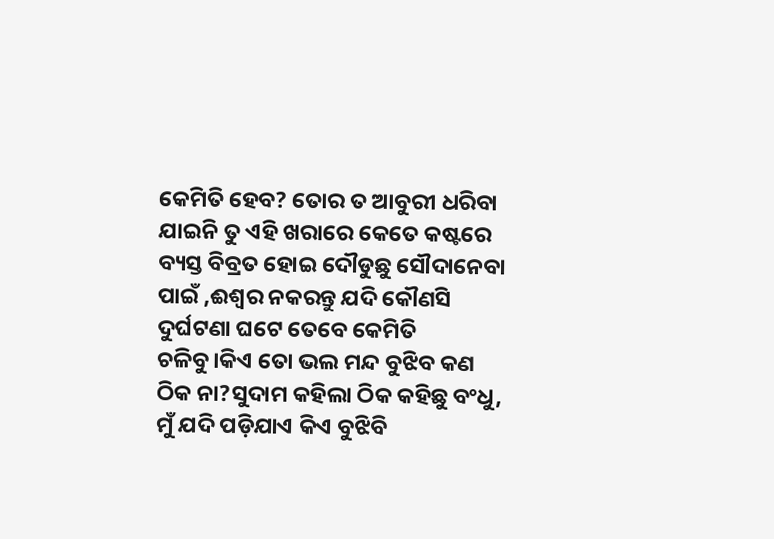କେମିତି ହେବ? ତୋର ତ ଆବୁରୀ ଧରିବା ଯାଇନି ତୁ ଏହି ଖରାରେ କେତେ କଷ୍ଟରେ ବ୍ୟସ୍ତ ବିବ୍ରତ ହୋଇ ଦୌଡୁଛୁ ସୌଦାନେବା ପାଇଁ ,ଈଶ୍ୱର ନକରନ୍ତୁ ଯଦି କୌଣସି ଦୁର୍ଘଟଣା ଘଟେ ତେବେ କେମିତି ଚଳିବୁ।କିଏ ତୋ ଭଲ ମନ୍ଦ ବୁଝିବ କଣ ଠିକ ନା?ସୁଦାମ କହିଲା ଠିକ କହିଛୁ ବଂଧୁ, ମୁଁ ଯଦି ପଡ଼ିଯାଏ କିଏ ବୁଝିବି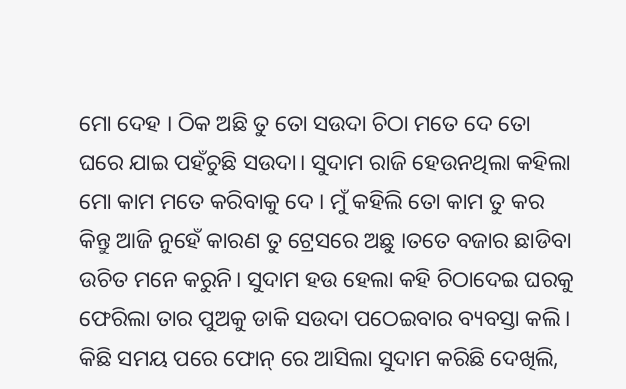ମୋ ଦେହ । ଠିକ ଅଛି ତୁ ତୋ ସଉଦା ଚିଠା ମତେ ଦେ ତୋ ଘରେ ଯାଇ ପହଁଚୁଛି ସଉଦା। ସୁଦାମ ରାଜି ହେଉନଥିଲା କହିଲା ମୋ କାମ ମତେ କରିବାକୁ ଦେ । ମୁଁ କହିଲି ତୋ କାମ ତୁ କର କିନ୍ତୁ ଆଜି ନୁହେଁ କାରଣ ତୁ ଟ୍ରେସରେ ଅଛୁ ।ତତେ ବଜାର ଛାଡିବା ଉଚିତ ମନେ କରୁନି। ସୁଦାମ ହଉ ହେଲା କହି ଚିଠାଦେଇ ଘରକୁ ଫେରିଲା ତାର ପୁଅକୁ ଡାକି ସଉଦା ପଠେଇବାର ବ୍ୟବସ୍ତା କଲି।
କିଛି ସମୟ ପରେ ଫୋନ୍ ରେ ଆସିଲା ସୁଦାମ କରିଛି ଦେଖିଲି,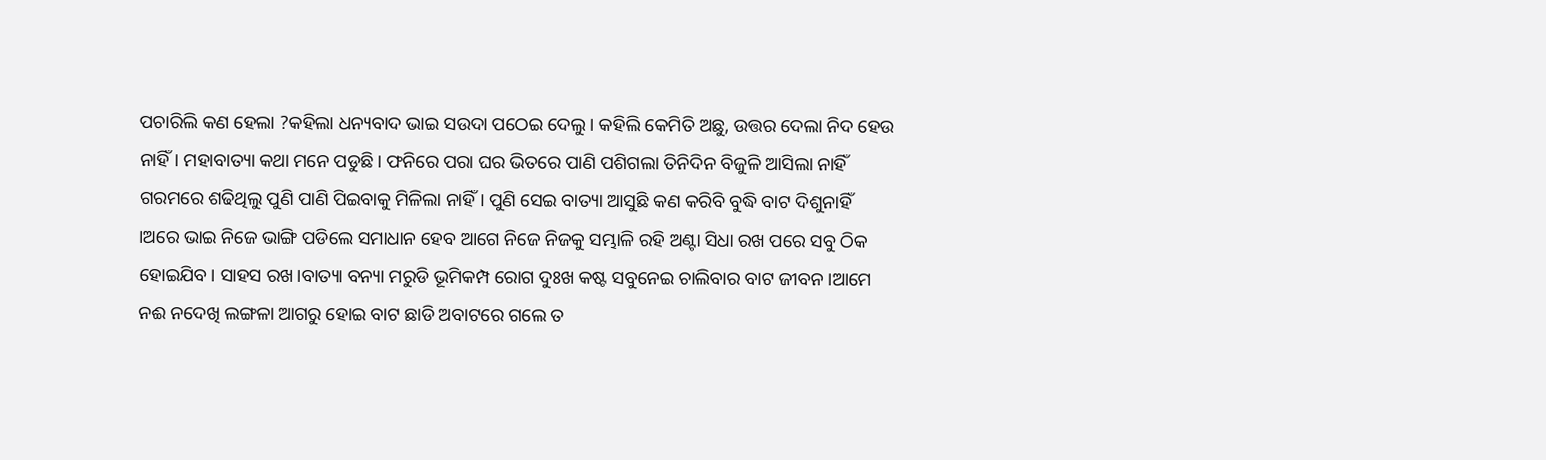ପଚାରିଲି କଣ ହେଲା ?କହିଲା ଧନ୍ୟବାଦ ଭାଇ ସଉଦା ପଠେଇ ଦେଲୁ। କହିଲି କେମିତି ଅଛୁ, ଉତ୍ତର ଦେଲା ନିଦ ହେଉ ନାହିଁ। ମହାବାତ୍ୟା କଥା ମନେ ପଡୁଛି। ଫନିରେ ପରା ଘର ଭିତରେ ପାଣି ପଶିଗଲା ତିନିଦିନ ବିଜୁଳି ଆସିଲା ନାହିଁ ଗରମରେ ଶଢିଥିଲୁ ପୁଣି ପାଣି ପିଇବାକୁ ମିଳିଲା ନାହିଁ। ପୁଣି ସେଇ ବାତ୍ୟା ଆସୁଛି କଣ କରିବି ବୁଦ୍ଧି ବାଟ ଦିଶୁନାହିଁ ।ଅରେ ଭାଇ ନିଜେ ଭାଙ୍ଗି ପଡିଲେ ସମାଧାନ ହେବ ଆଗେ ନିଜେ ନିଜକୁ ସମ୍ଭାଳି ରହି ଅଣ୍ଟା ସିଧା ରଖ ପରେ ସବୁ ଠିକ ହୋଇଯିବ। ସାହସ ରଖ।ବାତ୍ୟା ବନ୍ୟା ମରୁଡି ଭୂମିକମ୍ପ ରୋଗ ଦୁଃଖ କଷ୍ଟ ସବୁନେଇ ଚାଲିବାର ବାଟ ଜୀବନ ।ଆମେ ନଈ ନଦେଖି ଲଙ୍ଗଳା ଆଗରୁ ହୋଇ ବାଟ ଛାଡି ଅବାଟରେ ଗଲେ ତ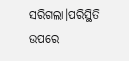ସରିଗଲା।ପରିସ୍ଥିତି ଉପରେ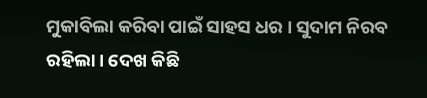ମୁକାବିଲା କରିବା ପାଇଁ ସାହସ ଧର । ସୁଦାମ ନିରବ ରହିଲା। ଦେଖ କିଛି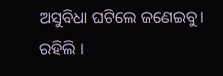ଅସୁବିଧା ଘଟିଲେ ଜଣେଇବୁ। ରହିଲି ।